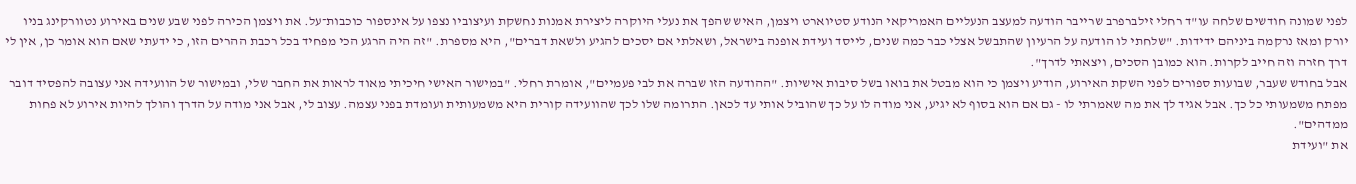לפני שמונה חודשים שלחה עו"ד רחלי זילברפרב שרייבר הודעה למעצב הנעליים האמריקאי הנודע סטיוארט ויצמן, האיש שהפך את נעלי היוקרה ליצירת אמנות נחשקת ועיצוביו נצפו על אינספור כוכבות־על. את ויצמן הכירה לפני שבע שנים באירוע נטוורקינג בניו יורק ומאז נרקמה ביניהם ידידות. "שלחתי לו הודעה על הרעיון שהתבשל אצלי כבר כמה שנים, לייסד ועידת אופנה בישראל, ושאלתי אם יסכים להגיע ולשאת דברים", היא מספרת. "זה היה הרגע הכי מפחיד בכל רכבת ההרים הזו, כי ידעתי שאם הוא אומר כן, אין לי דרך חזרה וזה חייב לקרות. הוא כמובן הסכים, ויצאתי לדרך".
אבל בחודש שעבר, שבועות ספורים לפני השקת האירוע, הודיע ויצמן כי הוא מבטל את בואו בשל סיבות אישיות. "ההודעה הזו שברה את לבי פעמיים", אומרת רחלי. "במישור האישי חיכיתי מאוד לראות את החבר שלי, ובמישור של הוועידה אני עצובה להפסיד דובר מפתח משמעותי כל כך. אבל אגיד לך את מה שאמרתי לו - גם אם הוא בסוף לא יגיע, אני מודה לו על כך שהוביל אותי עד לכאן. התרומה שלו לכך שהוועידה קורית היא משמעותית ועומדת בפני עצמה. עצוב לי, אבל אני מודה על הדרך והולך להיות אירוע לא פחות ממדהים".
את "ועידת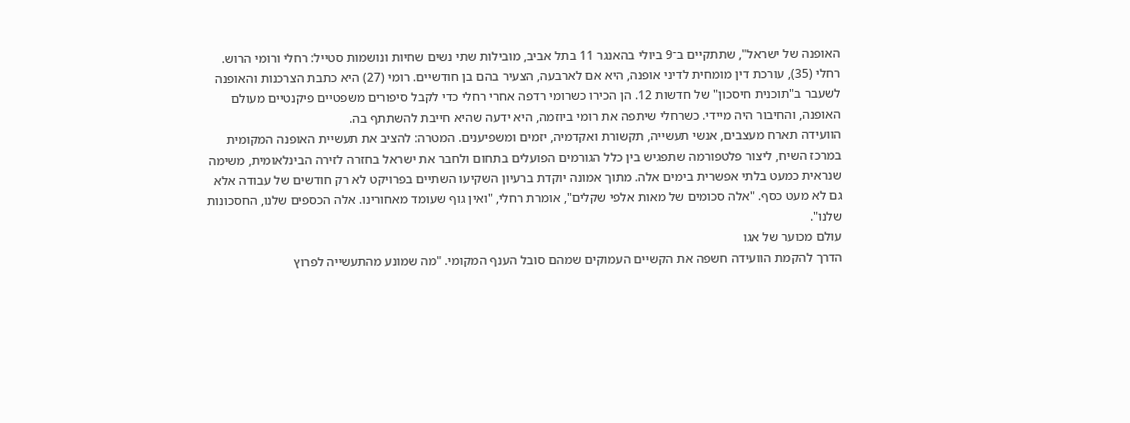האופנה של ישראל", שתתקיים ב־9 ביולי בהאנגר 11 בתל אביב, מובילות שתי נשים שחיות ונושמות סטייל: רחלי ורומי הרוש. רחלי (35), עורכת דין מומחית לדיני אופנה, היא אם לארבעה, הצעיר בהם בן חודשיים. רומי (27) היא כתבת הצרכנות והאופנה לשעבר ב"תוכנית חיסכון" של חדשות 12. הן הכירו כשרומי רדפה אחרי רחלי כדי לקבל סיפורים משפטיים פיקנטיים מעולם האופנה, והחיבור היה מיידי. כשרחלי שיתפה את רומי ביוזמה, היא ידעה שהיא חייבת להשתתף בה.
הוועידה תארח מעצבים, אנשי תעשייה, תקשורת ואקדמיה, יזמים ומשפיענים. המטרה: להציב את תעשיית האופנה המקומית במרכז השיח, ליצור פלטפורמה שתפגיש בין כלל הגורמים הפועלים בתחום ולחבר את ישראל בחזרה לזירה הבינלאומית, משימה שנראית כמעט בלתי אפשרית בימים אלה. מתוך אמונה יוקדת ברעיון השקיעו השתיים בפרויקט לא רק חודשים של עבודה אלא גם לא מעט כסף. "אלה סכומים של מאות אלפי שקלים", אומרת רחלי, "ואין גוף שעומד מאחורינו. אלה הכספים שלנו, החסכונות שלנו".
עולם מכוער של אגו
הדרך להקמת הוועידה חשפה את הקשיים העמוקים שמהם סובל הענף המקומי. "מה שמונע מהתעשייה לפרוץ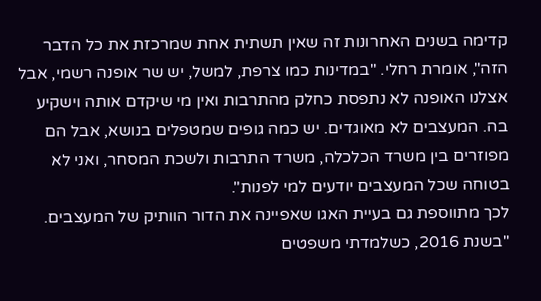קדימה בשנים האחרונות זה שאין תשתית אחת שמרכזת את כל הדבר הזה", אומרת רחלי. "במדינות כמו צרפת, למשל, יש שר אופנה רשמי, אבל אצלנו האופנה לא נתפסת כחלק מהתרבות ואין מי שיקדם אותה וישקיע בה. המעצבים לא מאוגדים. יש כמה גופים שמטפלים בנושא, אבל הם מפוזרים בין משרד הכלכלה, משרד התרבות ולשכת המסחר, ואני לא בטוחה שכל המעצבים יודעים למי לפנות".
לכך מתווספת גם בעיית האגו שאפיינה את הדור הוותיק של המעצבים. "בשנת 2016, כשלמדתי משפטים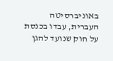באוניברסיטה העברית, עבדו בכנסת על חוק שנועד להגן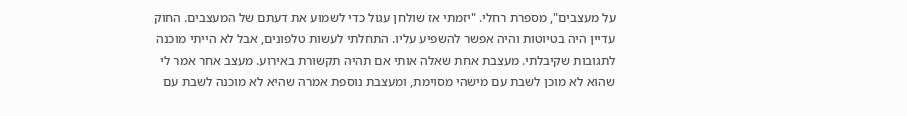על מעצבים", מספרת רחלי. "יזמתי אז שולחן עגול כדי לשמוע את דעתם של המעצבים. החוק עדיין היה בטיוטות והיה אפשר להשפיע עליו. התחלתי לעשות טלפונים, אבל לא הייתי מוכנה לתגובות שקיבלתי. מעצבת אחת שאלה אותי אם תהיה תקשורת באירוע. מעצב אחר אמר לי שהוא לא מוכן לשבת עם מישהי מסוימת, ומעצבת נוספת אמרה שהיא לא מוכנה לשבת עם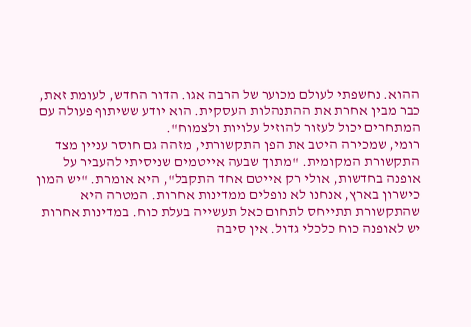ההוא. נחשפתי לעולם מכוער של הרבה אגו. הדור החדש, לעומת זאת, כבר מבין אחרת את ההתנהלות העסקית. הוא יודע ששיתוף פעולה עם המתחרים יכול לעזור להוזיל עלויות ולצמוח".
רומי, שמכירה היטב את הפן התקשורתי, מזהה גם חוסר עניין מצד התקשורת המקומית. "מתוך שבעה אייטמים שניסיתי להעביר על אופנה בחדשות, אולי רק אייטם אחד התקבל", היא אומרת. "יש המון כישרון בארץ, אנחנו לא נופלים ממדינות אחרות. המטרה היא שהתקשורת תתייחס לתחום כאל תעשייה בעלת כוח. במדינות אחרות יש לאופנה כוח כלכלי גדול. אין סיבה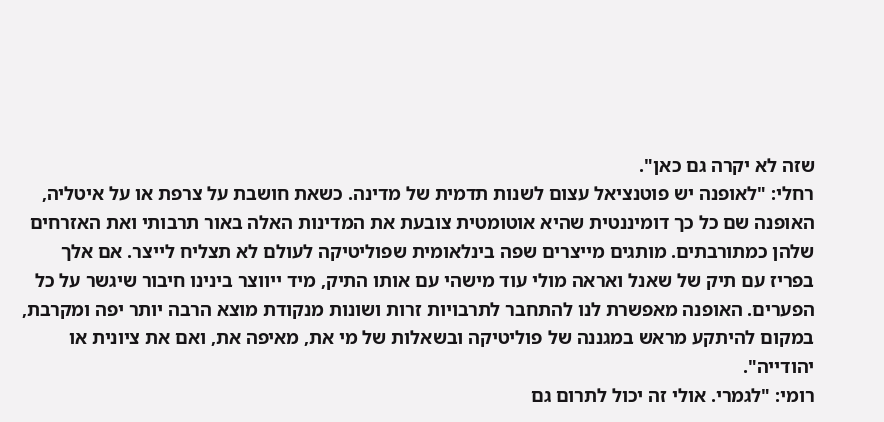שזה לא יקרה גם כאן".
רחלי: "לאופנה יש פוטנציאל עצום לשנות תדמית של מדינה. כשאת חושבת על צרפת או על איטליה, האופנה שם כל כך דומיננטית שהיא אוטומטית צובעת את המדינות האלה באור תרבותי ואת האזרחים שלהן כמתורבתים. מותגים מייצרים שפה בינלאומית שפוליטיקה לעולם לא תצליח לייצר. אם אלך בפריז עם תיק של שאנל ואראה מולי עוד מישהי עם אותו התיק, מיד ייווצר בינינו חיבור שיגשר על כל הפערים. האופנה מאפשרת לנו להתחבר לתרבויות זרות ושונות מנקודת מוצא הרבה יותר יפה ומקרבת, במקום להיתקע מראש במגננה של פוליטיקה ובשאלות של מי את, מאיפה את, ואם את ציונית או יהודייה".
רומי: "לגמרי. אולי זה יכול לתרום גם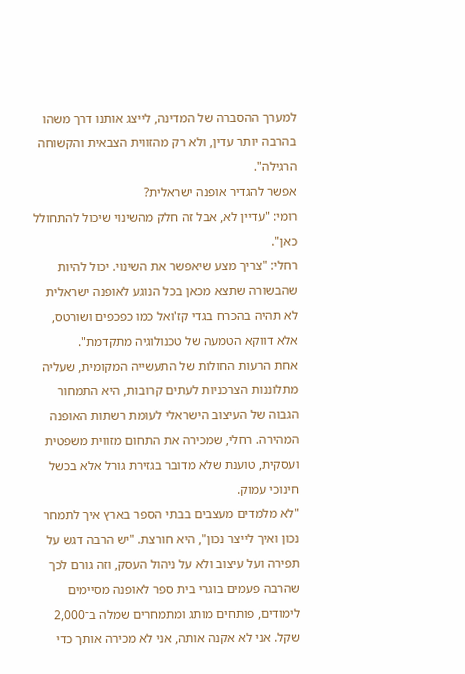למערך ההסברה של המדינה, לייצג אותנו דרך משהו בהרבה יותר עדין, ולא רק מהזווית הצבאית והקשוחה הרגילה".
אפשר להגדיר אופנה ישראלית?
רומי: "עדיין לא, אבל זה חלק מהשינוי שיכול להתחולל כאן".
רחלי: "צריך מצע שיאפשר את השינוי. יכול להיות שהבשורה שתצא מכאן בכל הנוגע לאופנה ישראלית לא תהיה בהכרח בגדי קז'ואל כמו כפכפים ושורטס, אלא דווקא הטמעה של טכנולוגיה מתקדמת".
אחת הרעות החולות של התעשייה המקומית, שעליה מתלוננות הצרכניות לעתים קרובות, היא התמחור הגבוה של העיצוב הישראלי לעומת רשתות האופנה המהירה. רחלי, שמכירה את התחום מזווית משפטית ועסקית, טוענת שלא מדובר בגזירת גורל אלא בכשל חינוכי עמוק.
"לא מלמדים מעצבים בבתי הספר בארץ איך לתמחר נכון ואיך לייצר נכון", היא חורצת. "יש הרבה דגש על תפירה ועל עיצוב ולא על ניהול העסק, וזה גורם לכך שהרבה פעמים בוגרי בית ספר לאופנה מסיימים לימודים, פותחים מותג ומתמחרים שמלה ב־2,000 שקל. אני לא אקנה אותה, אני לא מכירה אותך כדי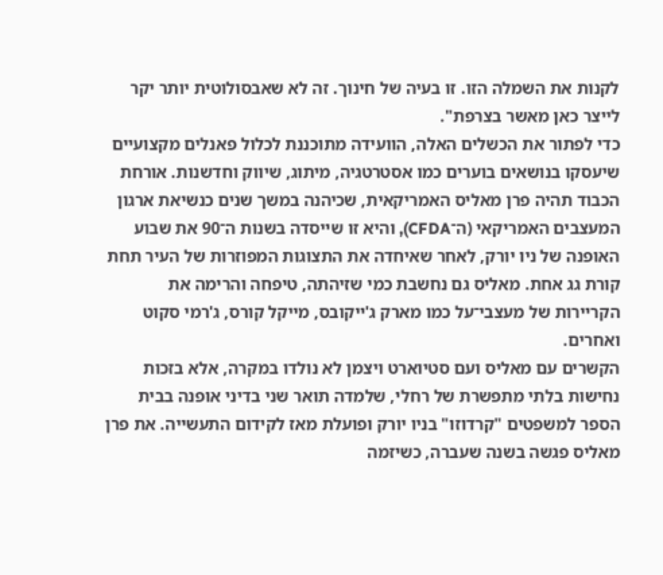לקנות את השמלה הזו. זו בעיה של חינוך. זה לא שאבסולוטית יותר יקר לייצר כאן מאשר בצרפת".
כדי לפתור את הכשלים האלה, הוועידה מתוכננת לכלול פאנלים מקצועיים שיעסקו בנושאים בוערים כמו אסטרטגיה, מיתוג, שיווק וחדשנות. אורחת הכבוד תהיה פרן מאליס האמריקאית, שכיהנה במשך שנים כנשיאת ארגון המעצבים האמריקאי (ה־CFDA), והיא זו שייסדה בשנות ה־90 את שבוע האופנה של ניו יורק, לאחר שאיחדה את התצוגות המפוזרות של העיר תחת קורת גג אחת. מאליס גם נחשבת כמי שזיהתה, טיפחה והרימה את הקריירות של מעצבי־על כמו מארק ג'ייקובס, מייקל קורס, ג'רמי סקוט ואחרים.
הקשרים עם מאליס ועם סטיוארט ויצמן לא נולדו במקרה, אלא בזכות נחישות בלתי מתפשרת של רחלי, שלמדה תואר שני בדיני אופנה בבית הספר למשפטים "קרדוזו" בניו יורק ופועלת מאז לקידום התעשייה. את פרן מאליס פגשה בשנה שעברה, כשיזמה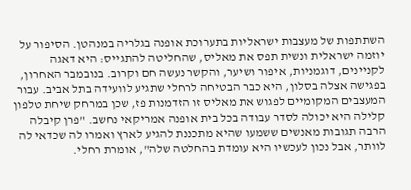השתתפות של מעצבות ישראליות בתערוכת אופנה בגלריה במנהטן. הסיפור על יוזמה ישראלית ונשית תפס את מאליס, שהחליטה להתגייס: היא דאגה לקניינים, דוגמניות, איפור ושיער, והקשר נעשה חם וקרוב. בנובמבר האחרון, בפגישה אצלה בסלון, היא כבר הבטיחה לרחלי שתגיע לוועידה בתל אביב. עבור המעצבים המקומיים לפגוש את מאליס זו הזדמנות פז, שכן במרחק שיחת טלפון קלילה היא יכולה לסדר עבודה בכל בית אופנה אמריקאי נחשב. "פרן קיבלה הרבה תגובות מאנשים ששמעו שהיא מתכננת להגיע לארץ ואמרו לה שכדאי לה לוותר, אבל נכון לעכשיו היא עומדת בהחלטה שלה", אומרת רחלי.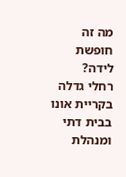מה זה חופשת לידה?
רחלי גדלה בקריית אונו בבית דתי ומנהלת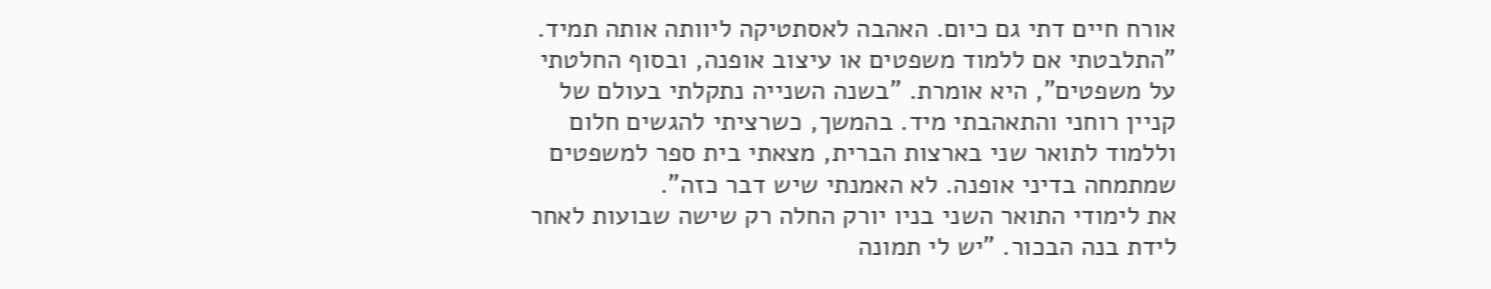אורח חיים דתי גם כיום. האהבה לאסתטיקה ליוותה אותה תמיד. "התלבטתי אם ללמוד משפטים או עיצוב אופנה, ובסוף החלטתי על משפטים", היא אומרת. "בשנה השנייה נתקלתי בעולם של קניין רוחני והתאהבתי מיד. בהמשך, כשרציתי להגשים חלום וללמוד לתואר שני בארצות הברית, מצאתי בית ספר למשפטים שמתמחה בדיני אופנה. לא האמנתי שיש דבר כזה".
את לימודי התואר השני בניו יורק החלה רק שישה שבועות לאחר לידת בנה הבכור. "יש לי תמונה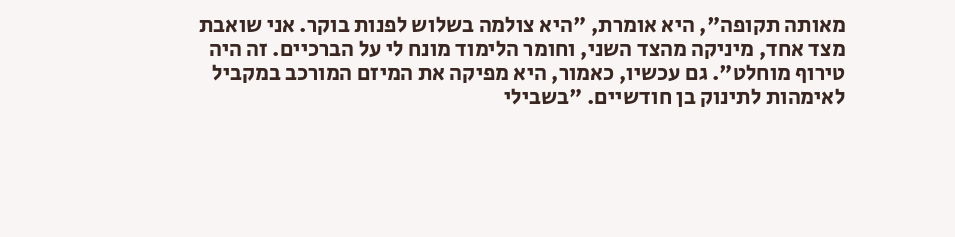מאותה תקופה", היא אומרת, "היא צולמה בשלוש לפנות בוקר. אני שואבת מצד אחד, מיניקה מהצד השני, וחומר הלימוד מונח לי על הברכיים. זה היה טירוף מוחלט". גם עכשיו, כאמור, היא מפיקה את המיזם המורכב במקביל לאימהות לתינוק בן חודשיים. "בשבילי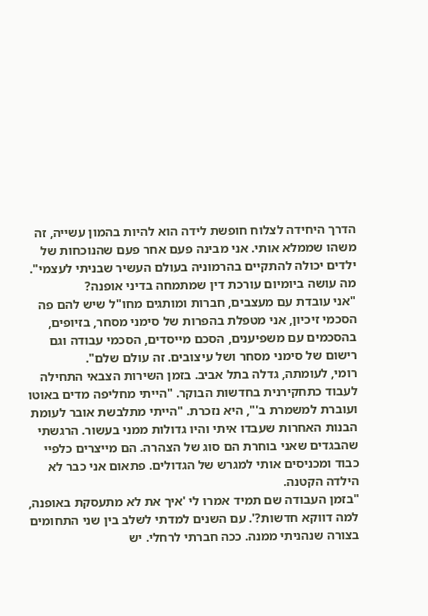הדרך היחידה לצלוח חופשת לידה הוא להיות בהמון עשייה, זה משהו שממלא אותי. אני מבינה פעם אחר פעם שהנוכחות של ילדים יכולה להתקיים בהרמוניה בעולם העשיר שבניתי לעצמי".
מה עושה ביומיום עורכת דין שמתמחה בדיני אופנה?
"אני עובדת עם מעצבים, חברות ומותגים מחו"ל שיש להם פה הסכמי זיכיון, אני מטפלת בהפרות של סימני מסחר, בזיופים, בהסכמים עם משפיענים, הסכם מייסדים, הסכמי עבודה וגם רישום של סימני מסחר ושל עיצובים. זה עולם שלם".
רומי, לעומתה, גדלה בתל אביב. בזמן השירות הצבאי התחילה לעבוד כתחקירנית בחדשות הבוקר. "הייתי מחליפה מדים באוטו ועוברת למשמרת ב'", היא נזכרת. "הייתי מתלבשת אובר לעומת הבנות האחרות שעבדו איתי והיו גדולות ממני בעשור. הרגשתי שהבגדים שאני בוחרת הם סוג של הצהרה. הם מייצרים כלפיי כבוד ומכניסים אותי למגרש של הגדולים. פתאום אני כבר לא הילדה הקטנה.
"בזמן העבודה שם תמיד אמרו לי 'איך את לא מתעסקת באופנה, למה דווקא חדשות?'. עם השנים למדתי לשלב בין שני התחומים בצורה שנהניתי ממנה. ככה חברתי לרחלי. יש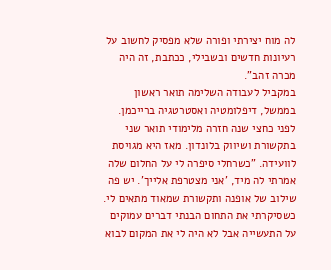לה מוח יצירתי ופורה שלא מפסיק לחשוב על רעיונות חדשים ובשבילי, ככתבת, זה היה מכרה זהב".
במקביל לעבודה השלימה תואר ראשון בממשל, דיפלומטיה ואסטרטגיה ברייכמן. לפני כחצי שנה חזרה מלימודי תואר שני בתקשורת ושיווק בלונדון. מאז היא מגויסת לוועידה. "כשרחלי סיפרה לי על החלום שלה אמרתי לה מיד, 'אני מצטרפת אלייך'. יש פה שילוב של אופנה ותקשורת שמאוד מתאים לי. כשסיקרתי את התחום הבנתי דברים עמוקים על התעשייה אבל לא היה לי את המקום לבוא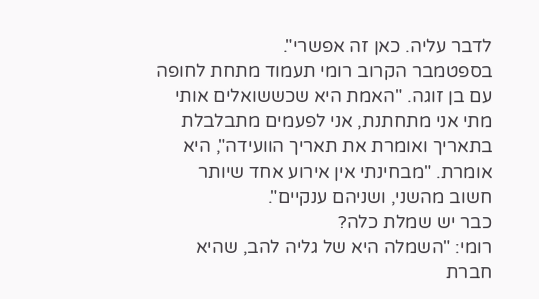לדבר עליה. כאן זה אפשרי".
בספטמבר הקרוב רומי תעמוד מתחת לחופה עם בן זוגה. "האמת היא שכששואלים אותי מתי אני מתחתנת, אני לפעמים מתבלבלת בתאריך ואומרת את תאריך הוועידה", היא אומרת. "מבחינתי אין אירוע אחד שיותר חשוב מהשני, ושניהם ענקיים".
כבר יש שמלת כלה?
רומי: "השמלה היא של גליה להב, שהיא חברת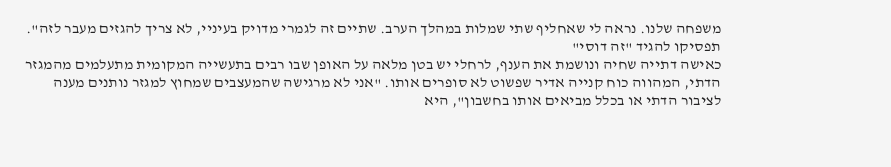משפחה שלנו. נראה לי שאחליף שתי שמלות במהלך הערב. שתיים זה לגמרי מדויק בעיניי, לא צריך להגזים מעבר לזה".
תפסיקו להגיד "זה דוסי"
כאישה דתייה שחיה ונושמת את הענף, לרחלי יש בטן מלאה על האופן שבו רבים בתעשייה המקומית מתעלמים מהמגזר הדתי, המהווה כוח קנייה אדיר שפשוט לא סופרים אותו. "אני לא מרגישה שהמעצבים שמחוץ למגזר נותנים מענה לציבור הדתי או בכלל מביאים אותו בחשבון", היא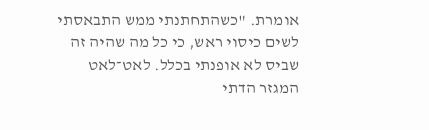אומרת. "כשהתחתנתי ממש התבאסתי לשים כיסוי ראש, כי כל מה שהיה זה שביס לא אופנתי בכלל. לאט־לאט המגזר הדתי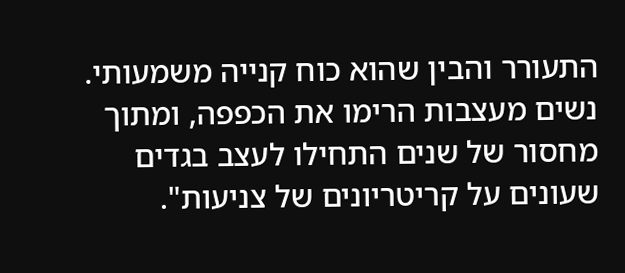התעורר והבין שהוא כוח קנייה משמעותי. נשים מעצבות הרימו את הכפפה, ומתוך מחסור של שנים התחילו לעצב בגדים שעונים על קריטריונים של צניעות".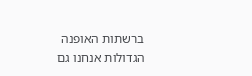ברשתות האופנה הגדולות אנחנו גם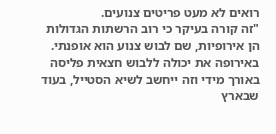רואים לא מעט פריטים צנועים.
"זה קורה בעיקר כי רוב הרשתות הגדולות הן אירופיות, שם לבוש צנוע הוא אופנתי. באירופה את יכולה ללבוש חצאית פליסה באורך מידי וזה ייחשב לשיא הסטייל, בעוד שבארץ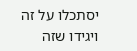יסתכלו על זה ויגידו שזה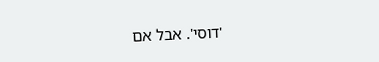'דוסי'. אבל אם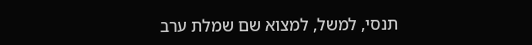תנסי, למשל, למצוא שם שמלת ערב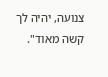צנועה, יהיה לך קשה מאוד".